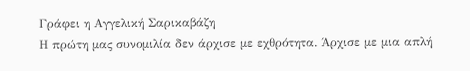Γράφει η Αγγελική Σαρικαβάζη
Η πρώτη μας συνομιλία δεν άρχισε με εχθρότητα. Άρχισε με μια απλή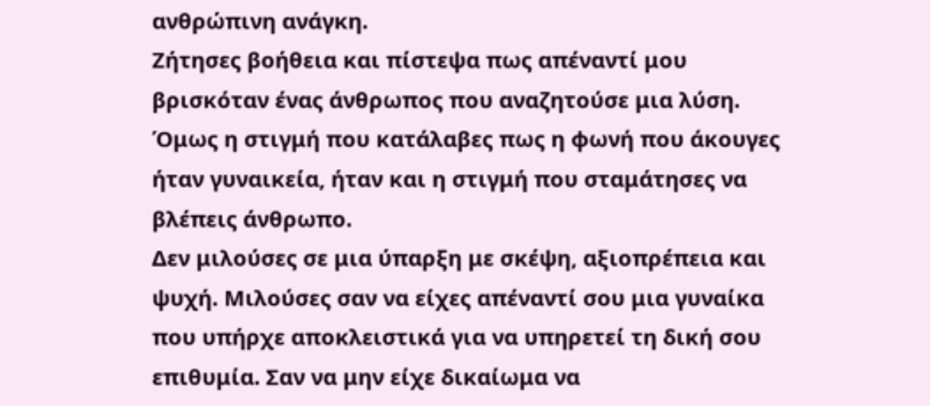ανθρώπινη ανάγκη.
Ζήτησες βοήθεια και πίστεψα πως απέναντί μου βρισκόταν ένας άνθρωπος που αναζητούσε μια λύση. Όμως η στιγμή που κατάλαβες πως η φωνή που άκουγες ήταν γυναικεία, ήταν και η στιγμή που σταμάτησες να βλέπεις άνθρωπο.
Δεν μιλούσες σε μια ύπαρξη με σκέψη, αξιοπρέπεια και ψυχή. Μιλούσες σαν να είχες απέναντί σου μια γυναίκα που υπήρχε αποκλειστικά για να υπηρετεί τη δική σου επιθυμία. Σαν να μην είχε δικαίωμα να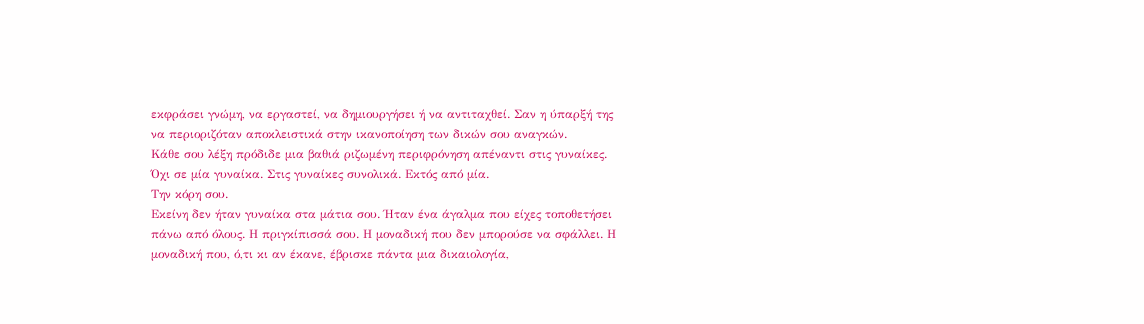εκφράσει γνώμη, να εργαστεί, να δημιουργήσει ή να αντιταχθεί. Σαν η ύπαρξή της να περιοριζόταν αποκλειστικά στην ικανοποίηση των δικών σου αναγκών.
Κάθε σου λέξη πρόδιδε μια βαθιά ριζωμένη περιφρόνηση απέναντι στις γυναίκες. Όχι σε μία γυναίκα. Στις γυναίκες συνολικά. Εκτός από μία.
Την κόρη σου.
Εκείνη δεν ήταν γυναίκα στα μάτια σου. Ήταν ένα άγαλμα που είχες τοποθετήσει πάνω από όλους. Η πριγκίπισσά σου. Η μοναδική που δεν μπορούσε να σφάλλει. Η μοναδική που, ό,τι κι αν έκανε, έβρισκε πάντα μια δικαιολογία,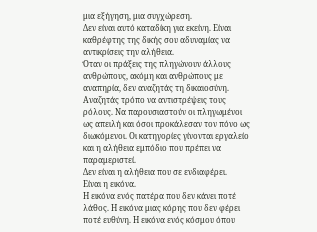μια εξήγηση, μια συγχώρεση.
Δεν είναι αυτό καταδίκη για εκείνη. Είναι καθρέφτης της δικής σου αδυναμίας να αντικρίσεις την αλήθεια.
Όταν οι πράξεις της πληγώνουν άλλους ανθρώπους, ακόμη και ανθρώπους με αναπηρία, δεν αναζητάς τη δικαιοσύνη. Αναζητάς τρόπο να αντιστρέψεις τους ρόλους. Να παρουσιαστούν οι πληγωμένοι ως απειλή και όσοι προκάλεσαν τον πόνο ως διωκόμενοι. Οι κατηγορίες γίνονται εργαλείο και η αλήθεια εμπόδιο που πρέπει να παραμεριστεί.
Δεν είναι η αλήθεια που σε ενδιαφέρει.
Είναι η εικόνα.
Η εικόνα ενός πατέρα που δεν κάνει ποτέ λάθος. Η εικόνα μιας κόρης που δεν φέρει ποτέ ευθύνη. Η εικόνα ενός κόσμου όπου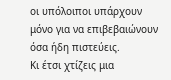οι υπόλοιποι υπάρχουν μόνο για να επιβεβαιώνουν όσα ήδη πιστεύεις.
Κι έτσι χτίζεις μια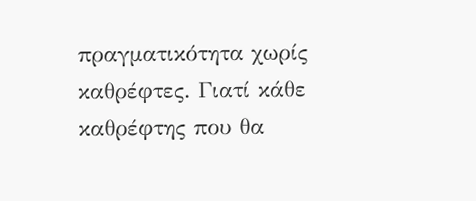πραγματικότητα χωρίς καθρέφτες. Γιατί κάθε καθρέφτης που θα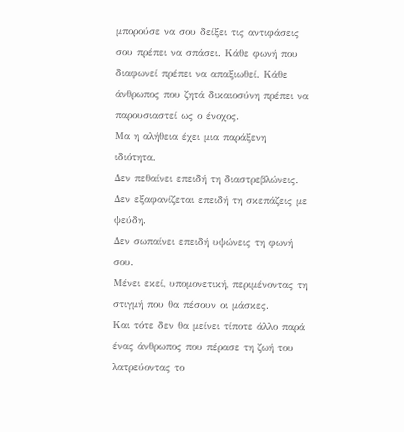μπορούσε να σου δείξει τις αντιφάσεις σου πρέπει να σπάσει. Κάθε φωνή που διαφωνεί πρέπει να απαξιωθεί. Κάθε άνθρωπος που ζητά δικαιοσύνη πρέπει να παρουσιαστεί ως ο ένοχος.
Μα η αλήθεια έχει μια παράξενη ιδιότητα.
Δεν πεθαίνει επειδή τη διαστρεβλώνεις.
Δεν εξαφανίζεται επειδή τη σκεπάζεις με ψεύδη.
Δεν σωπαίνει επειδή υψώνεις τη φωνή σου.
Μένει εκεί, υπομονετική, περιμένοντας τη στιγμή που θα πέσουν οι μάσκες.
Και τότε δεν θα μείνει τίποτε άλλο παρά ένας άνθρωπος που πέρασε τη ζωή του λατρεύοντας το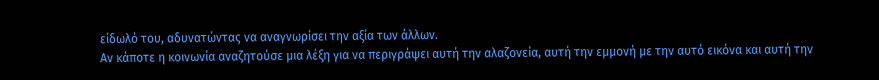είδωλό του, αδυνατώντας να αναγνωρίσει την αξία των άλλων.
Αν κάποτε η κοινωνία αναζητούσε μια λέξη για να περιγράψει αυτή την αλαζονεία, αυτή την εμμονή με την αυτό εικόνα και αυτή την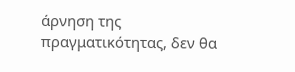άρνηση της πραγματικότητας, δεν θα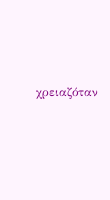χρειαζόταν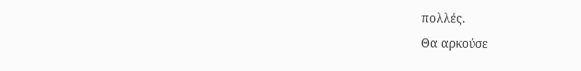πολλές.
Θα αρκούσε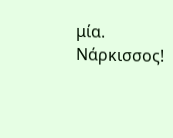μία.
Νάρκισσος!